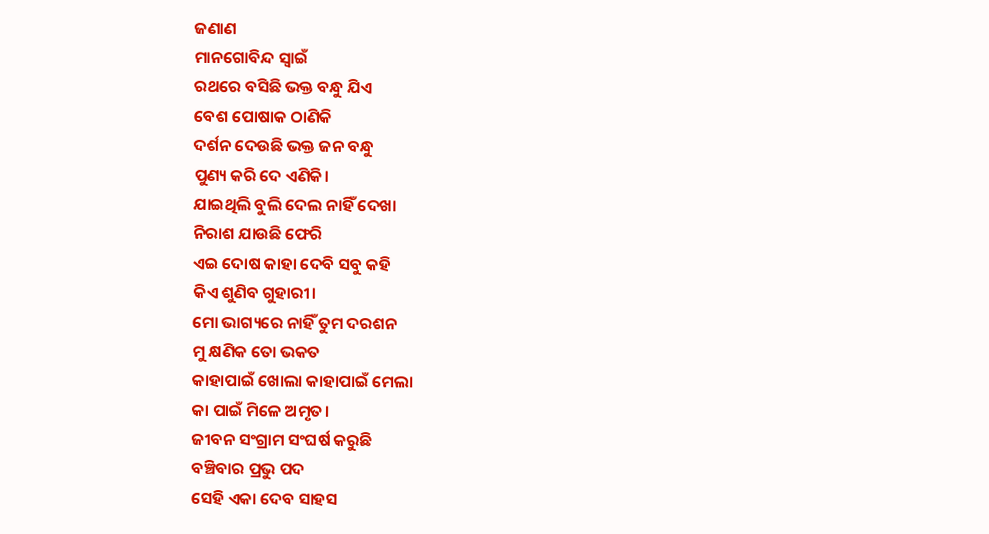ଜଣାଣ
ମାନଗୋବିନ୍ଦ ସ୍ବାଇଁ
ରଥରେ ବସିଛି ଭକ୍ତ ବନ୍ଧୁ ଯିଏ
ବେଶ ପୋଷାକ ଠାଣିକି
ଦର୍ଶନ ଦେଉଛି ଭକ୍ତ ଜନ ବନ୍ଧୁ
ପୁଣ୍ୟ କରି ଦେ ଏଣିକି।
ଯାଇଥିଲି ବୁଲି ଦେଲ ନାହିଁ ଦେଖା
ନିରାଶ ଯାଉଛି ଫେରି
ଏଇ ଦୋଷ କାହା ଦେବି ସବୁ କହି
କିଏ ଶୁଣିବ ଗୁହାରୀ।
ମୋ ଭାଗ୍ୟରେ ନାହିଁ ତୁମ ଦରଶନ
ମୁ କ୍ଷଣିକ ତୋ ଭକତ
କାହାପାଇଁ ଖୋଲା କାହାପାଇଁ ମେଲା
କା ପାଇଁ ମିଳେ ଅମୃତ।
ଜୀବନ ସଂଗ୍ରାମ ସଂଘର୍ଷ କରୁଛି
ବଞ୍ଚିବାର ପ୍ରଭୁ ପଦ
ସେହି ଏକା ଦେବ ସାହସ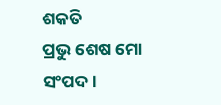ଶକତି
ପ୍ରଭୁ ଶେଷ ମୋ ସଂପଦ।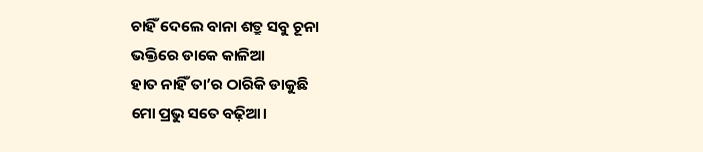ଚାହିଁ ଦେଲେ ବାନା ଶତ୍ରୁ ସବୁ ଚୂନା
ଭକ୍ତିରେ ଡାକେ କାଳିଆ
ହାତ ନାହିଁ ତା’ର ଠାରିକି ଡାକୁଛି
ମୋ ପ୍ରଭୁ ସତେ ବଢ଼ିଆ।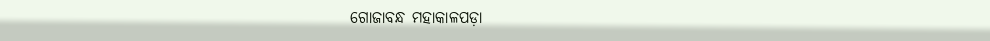ଗୋଜାବନ୍ଧ ମହାକାଳପଡ଼ା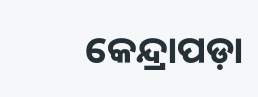କେନ୍ଦ୍ରାପଡ଼ା